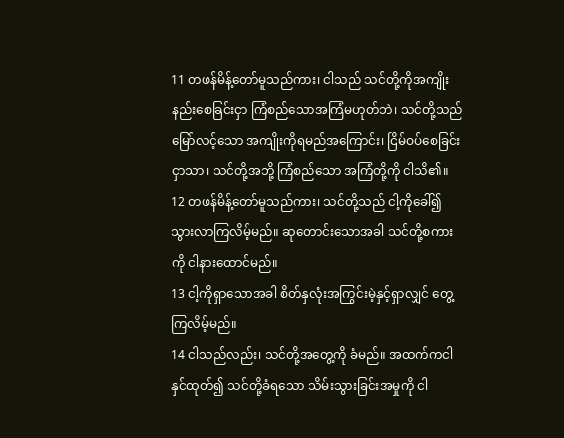11 တဖန်မိန့်တော်မူသည်ကား၊ ငါသည် သင်တို့ကိုအကျိုးနည်းစေခြင်းငှာ ကြံစည်သောအကြံမဟုတ်ဘဲ၊ သင်တို့သည် မြော်လင့်သော အကျိုးကိုရမည်အကြောင်း၊ ငြိမ်ဝပ်စေခြင်းငှာသာ၊ သင်တို့အဘို့ ကြံစည်သော အကြံတို့ကို ငါသိ၏။
12 တဖန်မိန့်တော်မူသည်ကား၊ သင်တို့သည် ငါ့ကိုခေါ်၍ သွားလာကြလိမ့်မည်။ ဆုတောင်းသောအခါ သင်တို့စကားကို ငါနားထောင်မည်။
13 ငါ့ကိုရှာသောအခါ စိတ်နှလုံးအကြွင်းမဲ့နှင့်ရှာလျှင် တွေ့ကြလိမ့်မည်။
14 ငါသည်လည်း၊ သင်တို့အတွေ့ကို ခံမည်။ အထက်ကငါနှင်ထုတ်၍ သင်တို့ခံရသော သိမ်းသွားခြင်းအမှုကို ငါ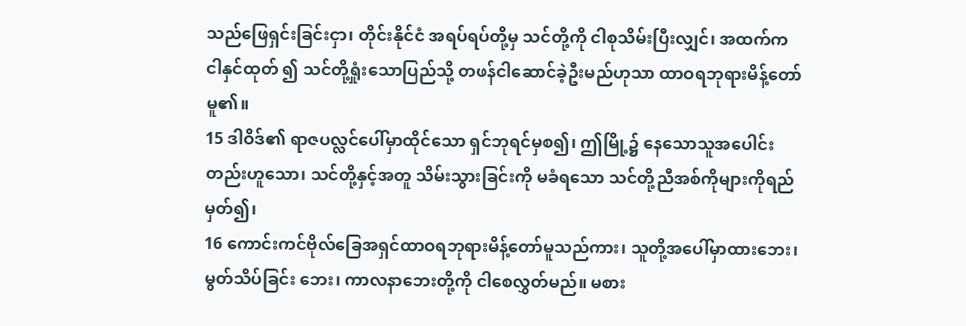သည်ဖြေရှင်းခြင်းငှာ၊ တိုင်းနိုင်ငံ အရပ်ရပ်တို့မှ သင်တို့ကို ငါစုသိမ်းပြီးလျှင်၊ အထက်က ငါနှင်ထုတ် ၍ သင်တို့ရှုံးသောပြည်သို့ တဖန်ငါဆောင်ခဲ့ဦးမည်ဟုသာ ထာဝရဘုရားမိန့်တော်မူ၏။
15 ဒါဝိဒ်၏ ရာဇပလ္လင်ပေါ်မှာထိုင်သော ရှင်ဘုရင်မှစ၍၊ ဤမြို့၌ နေသောသူအပေါင်းတည်းဟူသော၊ သင်တို့နှင့်အတူ သိမ်းသွားခြင်းကို မခံရသော သင်တို့ညီအစ်ကိုများကိုရည်မှတ်၍၊
16 ကောင်းကင်ဗိုလ်ခြေအရှင်ထာဝရဘုရားမိန့်တော်မူသည်ကား၊ သူတို့အပေါ်မှာထားဘေး၊ မွတ်သိပ်ခြင်း ဘေး၊ ကာလနာဘေးတို့ကို ငါစေလွှတ်မည်။ မစား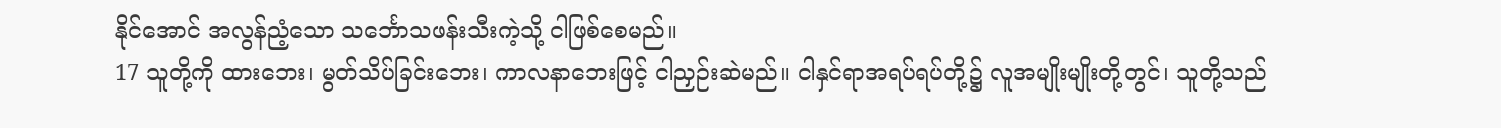နိုင်အောင် အလွန်ညံ့သော သင်္ဘောသဖန်းသီးကဲ့သို့ ငါဖြစ်စေမည်။
17 သူတို့ကို ထားဘေး၊ မွတ်သိပ်ခြင်းဘေး၊ ကာလနာဘေးဖြင့် ငါညှဉ်းဆဲမည်။ ငါနှင်ရာအရပ်ရပ်တို့၌ လူအမျိုးမျိုးတို့တွင်၊ သူတို့သည်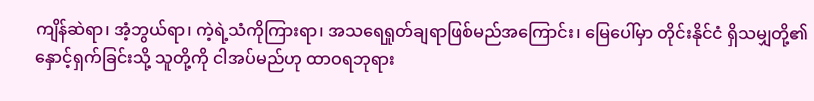ကျိန်ဆဲရာ၊ အံ့ဘွယ်ရာ၊ ကဲ့ရဲ့သံကိုကြားရာ၊ အသရေရှုတ်ချရာဖြစ်မည်အကြောင်း၊ မြေပေါ်မှာ တိုင်းနိုင်ငံ ရှိသမျှတို့၏ နှောင့်ရှက်ခြင်းသို့ သူတို့ကို ငါအပ်မည်ဟု ထာဝရဘုရား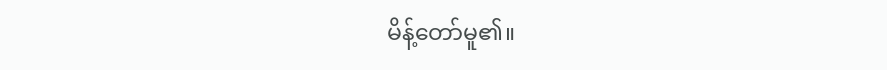မိန့်တော်မူ၏။